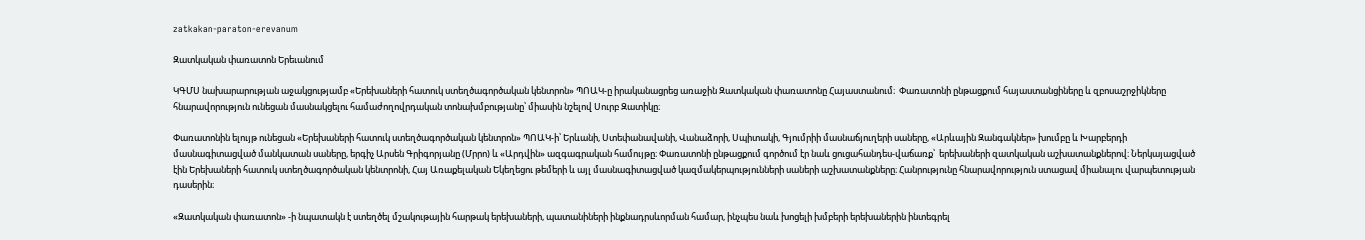zatkakan-paraton-erevanum

Զատկական փառատոն Երեւանում

ԿԳՄՍ նախարարության աջակցությամբ «Երեխաների հատուկ ստեղծագործական կենտրոն» ՊՈԱԿ-ը իրականացրեց առաջին Զատկական փառատոնը Հայաստանում։  Փառատոնի ընթացքում հայաստանցիները և զբոսաշրջիկները հնարավորություն ունեցան մասնակցելու համաժողովրդական տոնախմբությանը՝ միասին նշելով Սուրբ Զատիկը։

Փառատոնին ելույթ ունեցան «Երեխաների հատուկ ստեղծագործական կենտրոն» ՊՈԱԿ-ի՝ Երևանի, Ստեփանավանի, Վանաձորի, Սպիտակի, Գյումրիի մասնաճյուղերի սաները, «Արևային Զանգակներ» խումբը և Խարբերդի մասնագիտացված մանկատան սաները, երգիչ Արսեն Գրիգորյանը (Մրրո) և «Արդվին» ազգագրական համույթը։ Փառատոնի ընթացքում գործում էր նաև ցուցահանդես-վաճառք՝  երեխաների զատկական աշխատանքներով։ Ներկայացված էին Երեխաների հատուկ ստեղծագործական կենտրոնի, Հայ Առաքելական Եկեղեցու թեմերի և այլ մասնագիտացված կազմակերպությունների սաների աշխատանքները։ Հանրությունը հնարավորություն ստացավ միանալու վարպետության դասերին։

«Զատկական փառատոն» -ի նպատակն է ստեղծել մշակութային հարթակ երեխաների, պատանիների ինքնադրսևորման համար, ինչպես նաև խոցելի խմբերի երեխաներին ինտեգրել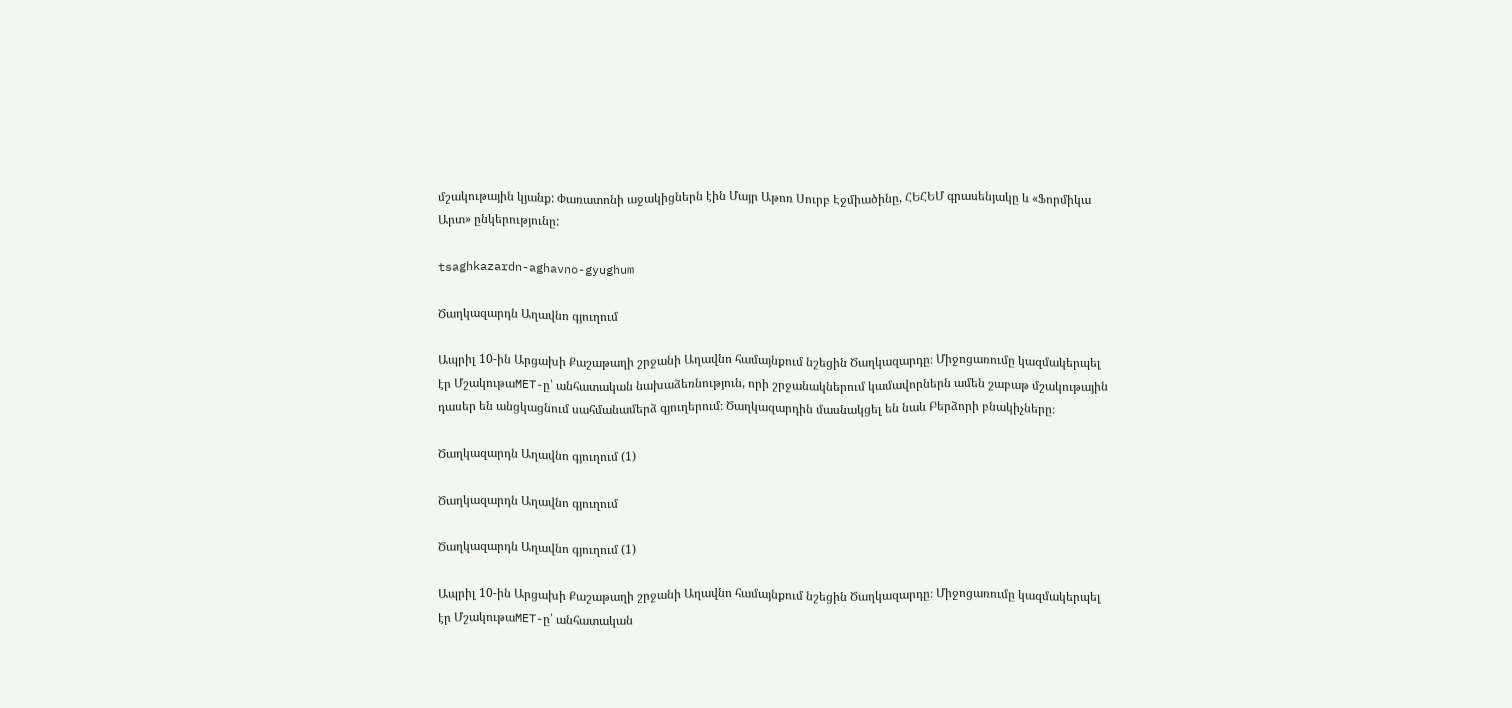մշակութային կյանք: Փառատոնի աջակիցներն էին Մայր Աթոռ Սուրբ Էջմիածինը, ՀԵՀԵՄ գրասենյակը և «Ֆորմիկա Արտ» ընկերությունը:

tsaghkazardn-aghavno-gyughum

Ծաղկազարդն Աղավնո գյուղում

Ապրիլ 10-ին Արցախի Քաշաթաղի շրջանի Աղավնո համայնքում նշեցին Ծաղկազարդը։ Միջոցառումը կազմակերպել էր ՄշակութաMET-ը՝ անհատական նախաձեռնություն, որի շրջանակներում կամավորներն ամեն շաբաթ մշակութային դասեր են անցկացնում սահմանամերձ գյուղերում։ Ծաղկազարդին մասնակցել են նաև Բերձորի բնակիչները։

Ծաղկազարդն Աղավնո գյուղում (1)

Ծաղկազարդն Աղավնո գյուղում

Ծաղկազարդն Աղավնո գյուղում (1)

Ապրիլ 10-ին Արցախի Քաշաթաղի շրջանի Աղավնո համայնքում նշեցին Ծաղկազարդը։ Միջոցառումը կազմակերպել էր ՄշակութաMET-ը՝ անհատական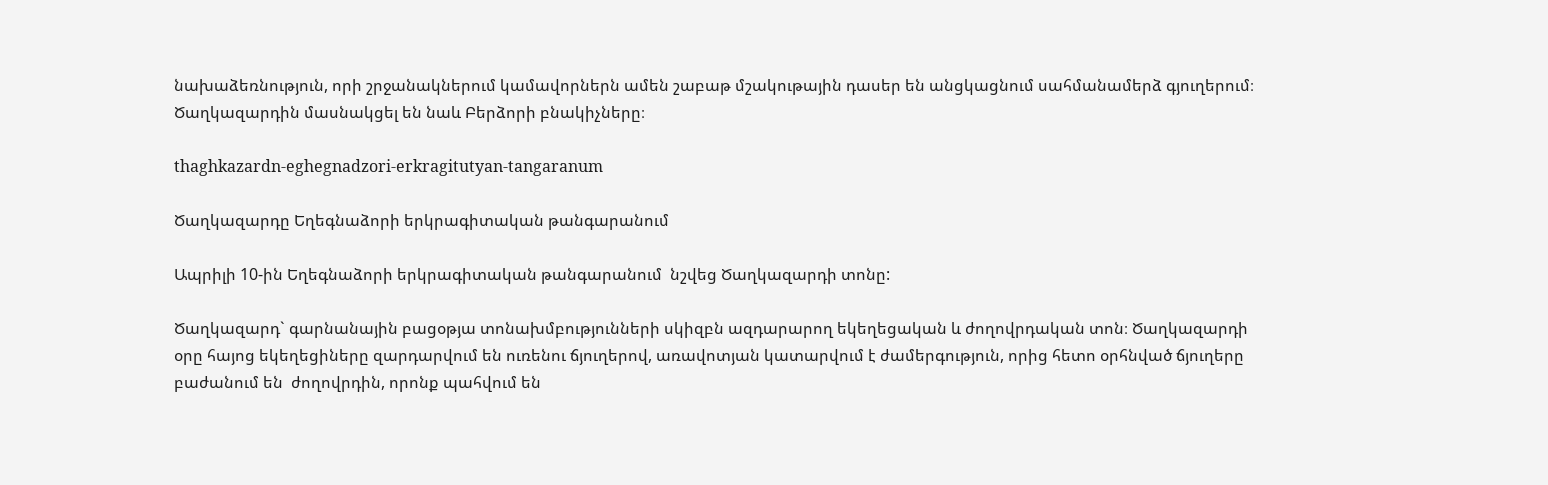նախաձեռնություն, որի շրջանակներում կամավորներն ամեն շաբաթ մշակութային դասեր են անցկացնում սահմանամերձ գյուղերում։ Ծաղկազարդին մասնակցել են նաև Բերձորի բնակիչները։

thaghkazardn-eghegnadzori-erkragitutyan-tangaranum

Ծաղկազարդը Եղեգնաձորի երկրագիտական թանգարանում

Ապրիլի 10-ին Եղեգնաձորի երկրագիտական թանգարանում  նշվեց Ծաղկազարդի տոնը:

Ծաղկազարդ` գարնանային բացօթյա տոնախմբությունների սկիզբն ազդարարող եկեղեցական և ժողովրդական տոն։ Ծաղկազարդի օրը հայոց եկեղեցիները զարդարվում են ուռենու ճյուղերով, առավոտյան կատարվում է ժամերգություն, որից հետո օրհնված ճյուղերը բաժանում են  ժողովրդին, որոնք պահվում են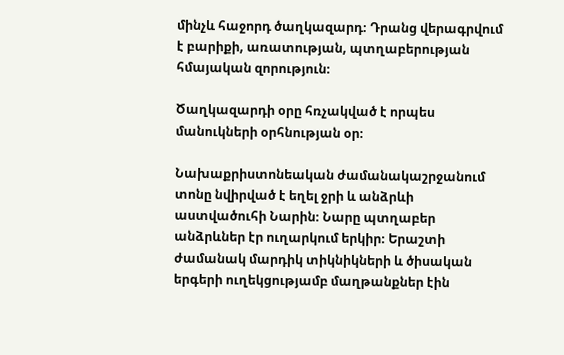մինչև հաջորդ ծաղկազարդ։ Դրանց վերագրվում է բարիքի, առատության, պտղաբերության հմայական զորություն։

Ծաղկազարդի օրը հռչակված է որպես մանուկների օրհնության օր։

Նախաքրիստոնեական ժամանակաշրջանում տոնը նվիրված է եղել ջրի և անձրևի աստվածուհի Նարին։ Նարը պտղաբեր անձրևներ էր ուղարկում երկիր։ Երաշտի ժամանակ մարդիկ տիկնիկների և ծիսական երգերի ուղեկցությամբ մաղթանքներ էին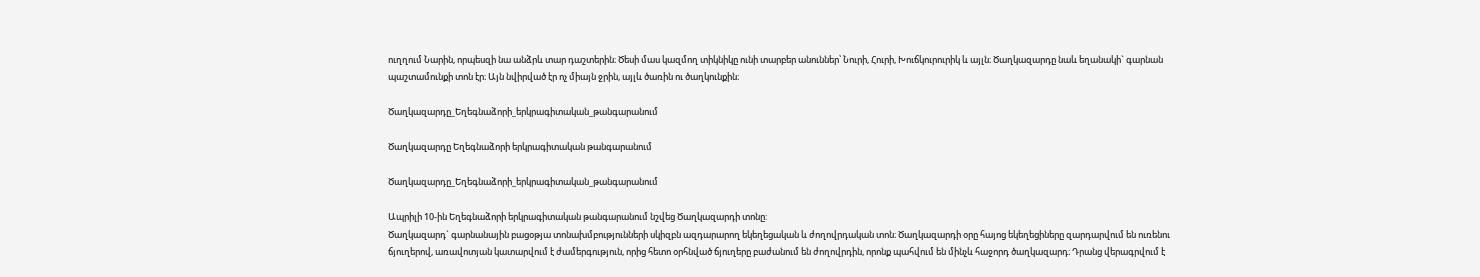ուղղում Նարին, որպեսզի նա անձրև տար դաշտերին։ Ծեսի մաս կազմող տիկնիկը ունի տարբեր անուններ՝ Նուրի, Հուրի, Խուճկուրուրիկ և այլն։ Ծաղկազարդը նաև եղանակի` գարնան պաշտամունքի տոն էր։ Այն նվիրված էր ոչ միայն ջրին, այլև ծառին ու ծաղկունքին։

Ծաղկազարդը_Եղեգնաձորի_երկրագիտական_թանգարանում

Ծաղկազարդը Եղեգնաձորի երկրագիտական թանգարանում

Ծաղկազարդը_Եղեգնաձորի_երկրագիտական_թանգարանում

Ապրիլի 10-ին Եղեգնաձորի երկրագիտական թանգարանում նշվեց Ծաղկազարդի տոնը:
Ծաղկազարդ` գարնանային բացօթյա տոնախմբությունների սկիզբն ազդարարող եկեղեցական և ժողովրդական տոն։ Ծաղկազարդի օրը հայոց եկեղեցիները զարդարվում են ուռենու ճյուղերով, առավոտյան կատարվում է ժամերգություն, որից հետո օրհնված ճյուղերը բաժանում են ժողովրդին, որոնք պահվում են մինչև հաջորդ ծաղկազարդ։ Դրանց վերագրվում է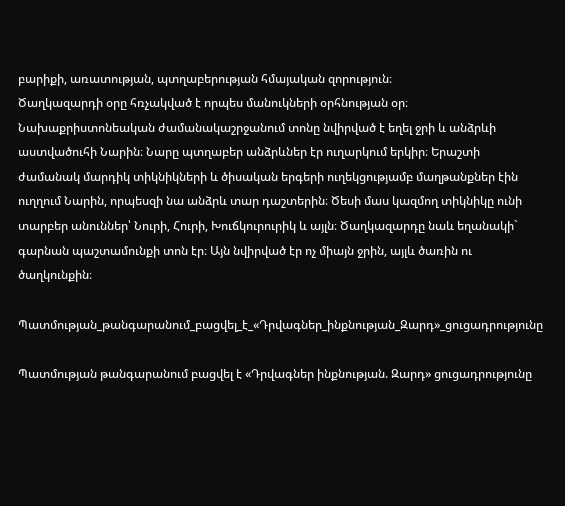բարիքի, առատության, պտղաբերության հմայական զորություն։
Ծաղկազարդի օրը հռչակված է որպես մանուկների օրհնության օր։
Նախաքրիստոնեական ժամանակաշրջանում տոնը նվիրված է եղել ջրի և անձրևի աստվածուհի Նարին։ Նարը պտղաբեր անձրևներ էր ուղարկում երկիր։ Երաշտի ժամանակ մարդիկ տիկնիկների և ծիսական երգերի ուղեկցությամբ մաղթանքներ էին ուղղում Նարին, որպեսզի նա անձրև տար դաշտերին։ Ծեսի մաս կազմող տիկնիկը ունի տարբեր անուններ՝ Նուրի, Հուրի, Խուճկուրուրիկ և այլն։ Ծաղկազարդը նաև եղանակի` գարնան պաշտամունքի տոն էր։ Այն նվիրված էր ոչ միայն ջրին, այլև ծառին ու ծաղկունքին։

Պատմության_թանգարանում_բացվել_է_«Դրվագներ_ինքնության_Զարդ»_ցուցադրությունը

Պատմության թանգարանում բացվել է «Դրվագներ ինքնության. Զարդ» ցուցադրությունը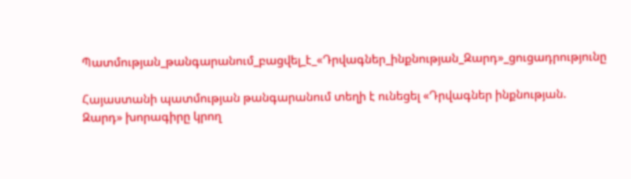Պատմության_թանգարանում_բացվել_է_«Դրվագներ_ինքնության_Զարդ»_ցուցադրությունը

Հայաստանի պատմության թանգարանում տեղի է ունեցել «Դրվագներ ինքնության. Զարդ» խորագիրը կրող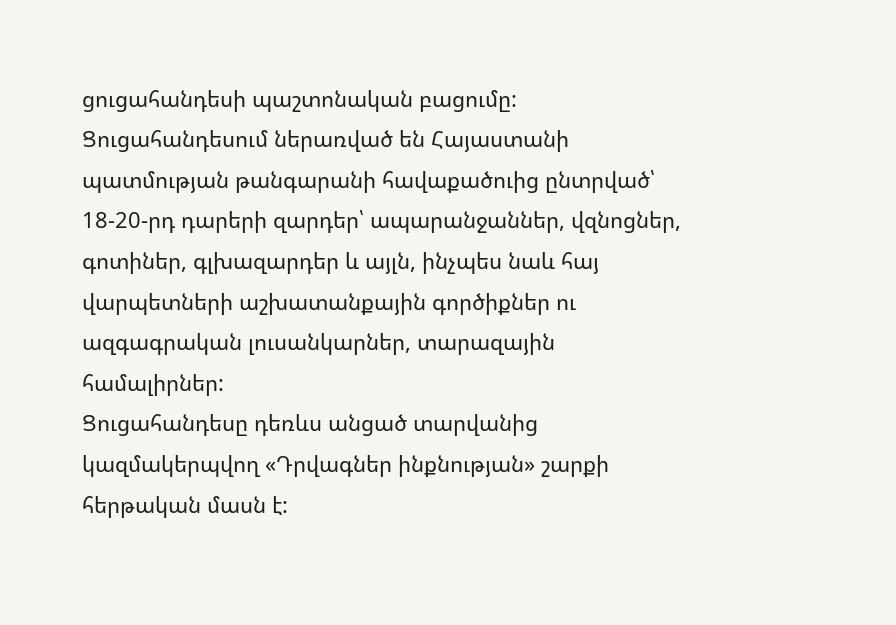ցուցահանդեսի պաշտոնական բացումը:
Ցուցահանդեսում ներառված են Հայաստանի պատմության թանգարանի հավաքածուից ընտրված՝ 18-20-րդ դարերի զարդեր՝ ապարանջաններ, վզնոցներ, գոտիներ, գլխազարդեր և այլն, ինչպես նաև հայ վարպետների աշխատանքային գործիքներ ու ազգագրական լուսանկարներ, տարազային համալիրներ:
Ցուցահանդեսը դեռևս անցած տարվանից կազմակերպվող «Դրվագներ ինքնության» շարքի հերթական մասն է: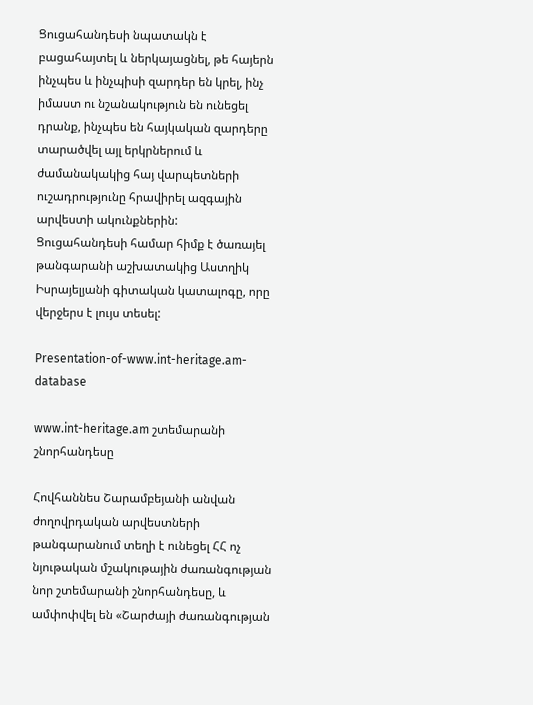Ցուցահանդեսի նպատակն է բացահայտել և ներկայացնել, թե հայերն ինչպես և ինչպիսի զարդեր են կրել, ինչ իմաստ ու նշանակություն են ունեցել դրանք, ինչպես են հայկական զարդերը տարածվել այլ երկրներում և ժամանակակից հայ վարպետների ուշադրությունը հրավիրել ազգային արվեստի ակունքներին:
Ցուցահանդեսի համար հիմք է ծառայել թանգարանի աշխատակից Աստղիկ Իսրայելյանի գիտական կատալոգը, որը վերջերս է լույս տեսել:

Presentation-of-www.int-heritage.am-database

www.int-heritage.am շտեմարանի շնորհանդեսը

Հովհաննես Շարամբեյանի անվան ժողովրդական արվեստների թանգարանում տեղի է ունեցել ՀՀ ոչ նյութական մշակութային ժառանգության նոր շտեմարանի շնորհանդեսը, և ամփոփվել են «Շարժայի ժառանգության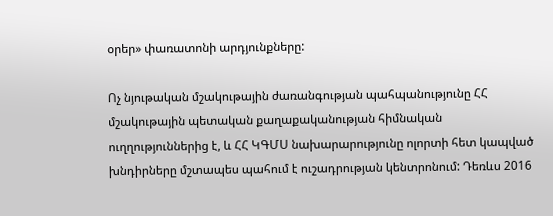օրեր» փառատոնի արդյունքները:

Ոչ նյութական մշակութային ժառանգության պահպանությունը ՀՀ մշակութային պետական քաղաքականության հիմնական ուղղություններից է, և ՀՀ ԿԳՄՍ նախարարությունը ոլորտի հետ կապված խնդիրները մշտապես պահում է ուշադրության կենտրոնում: Դեռևս 2016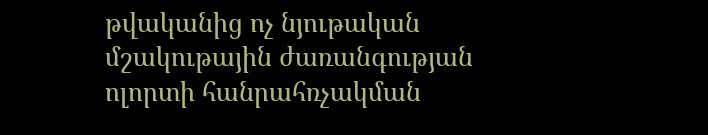թվականից ոչ նյութական մշակութային ժառանգության ոլորտի հանրահռչակման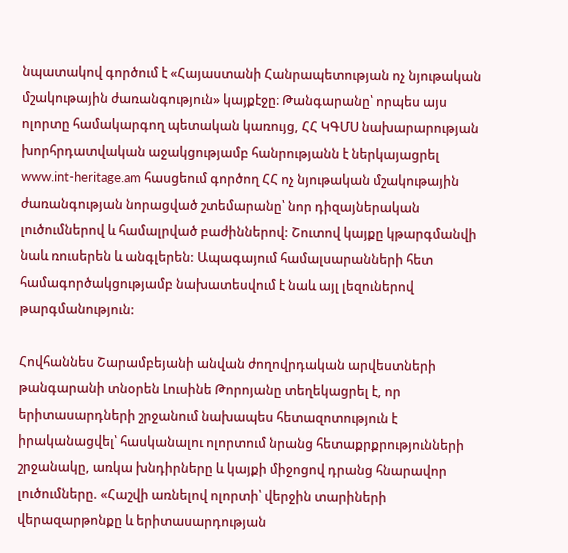նպատակով գործում է «Հայաստանի Հանրապետության ոչ նյութական մշակութային ժառանգություն» կայքէջը։ Թանգարանը՝ որպես այս ոլորտը համակարգող պետական կառույց, ՀՀ ԿԳՄՍ նախարարության խորհրդատվական աջակցությամբ հանրությանն է ներկայացրել www.int-heritage.am հասցեում գործող ՀՀ ոչ նյութական մշակութային ժառանգության նորացված շտեմարանը՝ նոր դիզայներական լուծումներով և համալրված բաժիններով: Շուտով կայքը կթարգմանվի նաև ռուսերեն և անգլերեն: Ապագայում համալսարանների հետ համագործակցությամբ նախատեսվում է նաև այլ լեզուներով թարգմանություն:

Հովհաննես Շարամբեյանի անվան ժողովրդական արվեստների թանգարանի տնօրեն Լուսինե Թորոյանը տեղեկացրել է, որ երիտասարդների շրջանում նախապես հետազոտություն է իրականացվել՝ հասկանալու ոլորտում նրանց հետաքրքրությունների շրջանակը, առկա խնդիրները և կայքի միջոցով դրանց հնարավոր լուծումները. «Հաշվի առնելով ոլորտի՝ վերջին տարիների վերազարթոնքը և երիտասարդության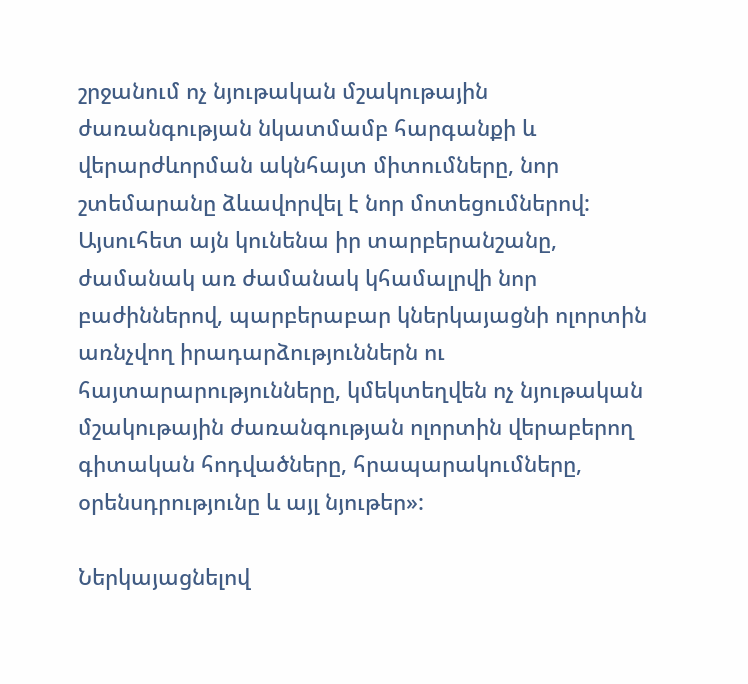շրջանում ոչ նյութական մշակութային ժառանգության նկատմամբ հարգանքի և վերարժևորման ակնհայտ միտումները, նոր շտեմարանը ձևավորվել է նոր մոտեցումներով: Այսուհետ այն կունենա իր տարբերանշանը, ժամանակ առ ժամանակ կհամալրվի նոր բաժիններով, պարբերաբար կներկայացնի ոլորտին առնչվող իրադարձություններն ու հայտարարությունները, կմեկտեղվեն ոչ նյութական մշակութային ժառանգության ոլորտին վերաբերող գիտական հոդվածները, հրապարակումները, օրենսդրությունը և այլ նյութեր»:

Ներկայացնելով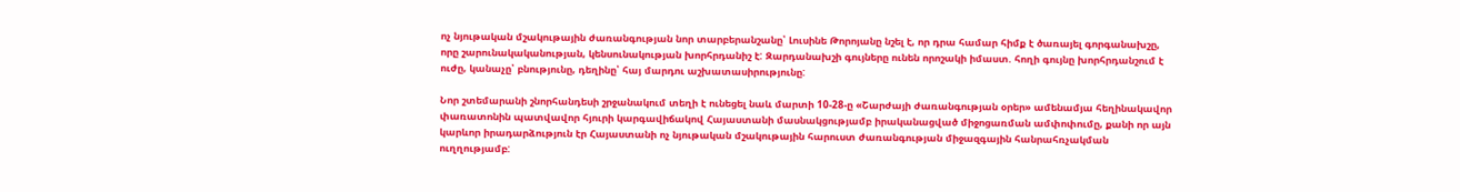ոչ նյութական մշակութային ժառանգության նոր տարբերանշանը՝ Լուսինե Թորոյանը նշել է, որ դրա համար հիմք է ծառայել գորգանախշը, որը շարունակականության, կենսունակության խորհրդանիշ է: Զարդանախշի գույները ունեն որոշակի իմաստ. հողի գույնը խորհրդանշում է ուժը, կանաչը՝ բնությունը, դեղինը՝ հայ մարդու աշխատասիրությունը:

Նոր շտեմարանի շնորհանդեսի շրջանակում տեղի է ունեցել նաև մարտի 10-28-ը «Շարժայի ժառանգության օրեր» ամենամյա հեղինակավոր փառատոնին պատվավոր հյուրի կարգավիճակով Հայաստանի մասնակցությամբ իրականացված միջոցառման ամփոփումը, քանի որ այն կարևոր իրադարձություն էր Հայաստանի ոչ նյութական մշակութային հարուստ ժառանգության միջազգային հանրահռչակման ուղղությամբ: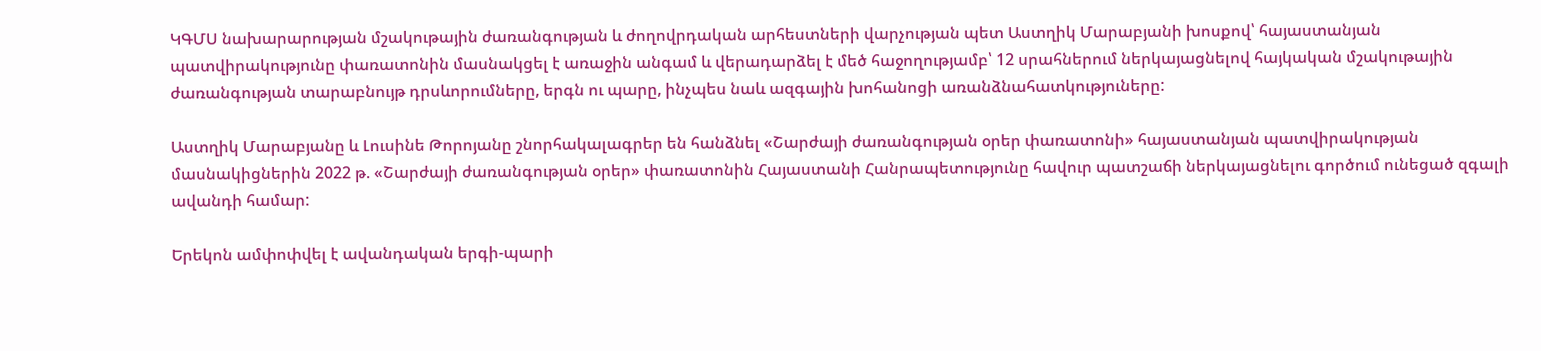ԿԳՄՍ նախարարության մշակութային ժառանգության և ժողովրդական արհեստների վարչության պետ Աստղիկ Մարաբյանի խոսքով՝ հայաստանյան պատվիրակությունը փառատոնին մասնակցել է առաջին անգամ և վերադարձել է մեծ հաջողությամբ՝ 12 սրահներում ներկայացնելով հայկական մշակութային ժառանգության տարաբնույթ դրսևորումները, երգն ու պարը, ինչպես նաև ազգային խոհանոցի առանձնահատկություները:

Աստղիկ Մարաբյանը և Լուսինե Թորոյանը շնորհակալագրեր են հանձնել «Շարժայի ժառանգության օրեր փառատոնի» հայաստանյան պատվիրակության մասնակիցներին 2022 թ. «Շարժայի ժառանգության օրեր» փառատոնին Հայաստանի Հանրապետությունը հավուր պատշաճի ներկայացնելու գործում ունեցած զգալի ավանդի համար:

Երեկոն ամփոփվել է ավանդական երգի-պարի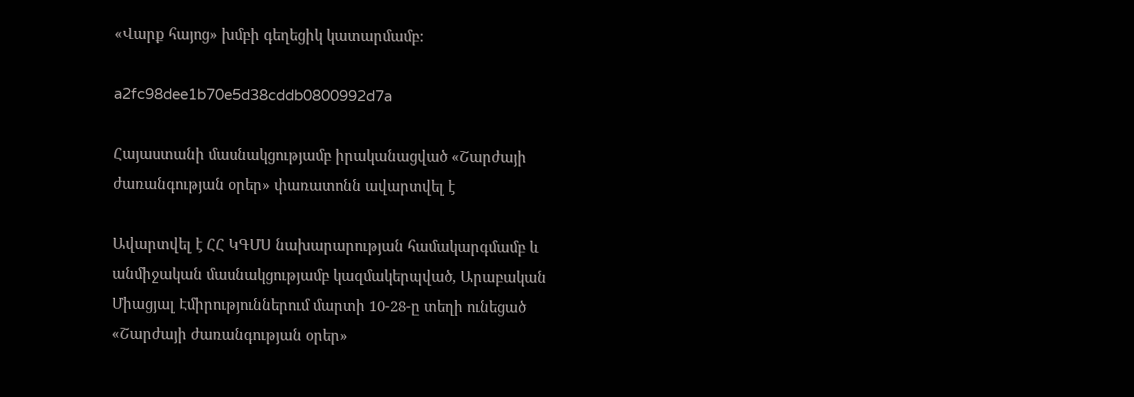«Վարք հայոց» խմբի գեղեցիկ կատարմամբ:

a2fc98dee1b70e5d38cddb0800992d7a

Հայաստանի մասնակցությամբ իրականացված «Շարժայի ժառանգության օրեր» փառատոնն ավարտվել է

Ավարտվել է ՀՀ ԿԳՄՍ նախարարության համակարգմամբ և անմիջական մասնակցությամբ կազմակերպված, Արաբական Միացյալ Էմիրություններում մարտի 10-28-ը տեղի ունեցած «Շարժայի ժառանգության օրեր»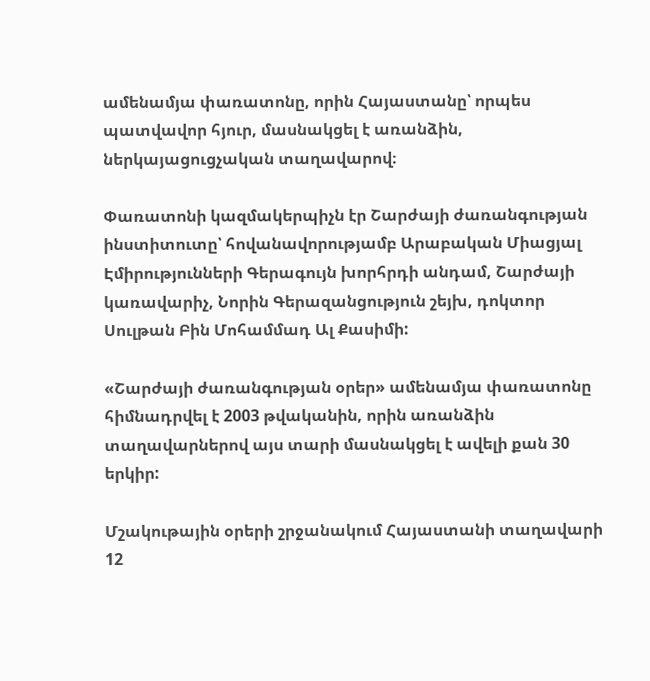ամենամյա փառատոնը, որին Հայաստանը՝ որպես պատվավոր հյուր, մասնակցել է առանձին, ներկայացուցչական տաղավարով։

Փառատոնի կազմակերպիչն էր Շարժայի ժառանգության ինստիտուտը՝ հովանավորությամբ Արաբական Միացյալ Էմիրությունների Գերագույն խորհրդի անդամ, Շարժայի կառավարիչ, Նորին Գերազանցություն շեյխ, դոկտոր Սուլթան Բին Մոհամմադ Ալ Քասիմի:

«Շարժայի ժառանգության օրեր» ամենամյա փառատոնը հիմնադրվել է 2003 թվականին, որին առանձին տաղավարներով այս տարի մասնակցել է ավելի քան 30 երկիր:

Մշակութային օրերի շրջանակում Հայաստանի տաղավարի 12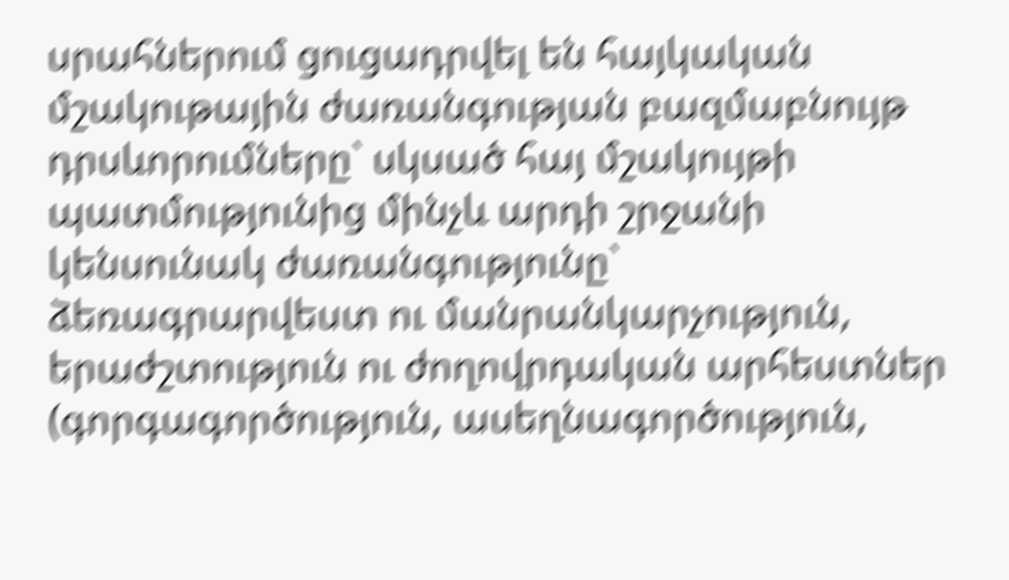սրահներում ցուցադրվել են հայկական մշակութային ժառանգության բազմաբնույթ դրսևորումները` սկսած հայ մշակույթի պատմությունից մինչև արդի շրջանի կենսունակ ժառանգությունը` ձեռագրարվեստ ու մանրանկարչություն, երաժշտություն ու ժողովրդական արհեստներ (գորգագործություն, ասեղնագործություն,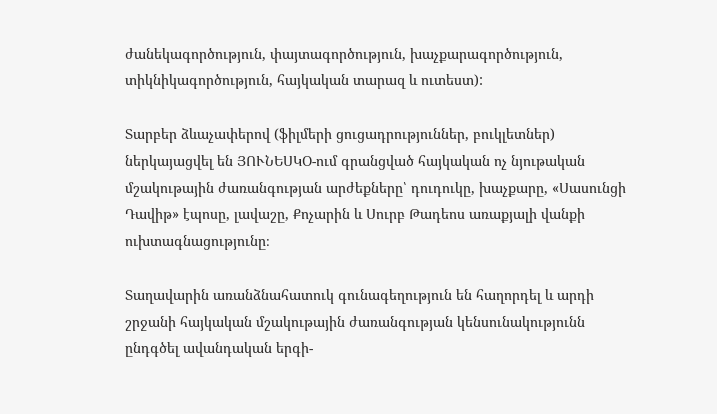ժանեկագործություն, փայտագործություն, խաչքարագործություն, տիկնիկագործություն, հայկական տարազ և ուտեստ):

Տարբեր ձևաչափերով (ֆիլմերի ցուցադրություններ, բուկլետներ) ներկայացվել են ՅՈՒՆԵՍԿՕ-ում գրանցված հայկական ոչ նյութական մշակութային ժառանգության արժեքները՝ դուդուկը, խաչքարը, «Սասունցի Դավիթ» էպոսը, լավաշը, Քոչարին և Սուրբ Թադեոս առաքյալի վանքի ուխտագնացությունը։

Տաղավարին առանձնահատուկ գունագեղություն են հաղորդել և արդի շրջանի հայկական մշակութային ժառանգության կենսունակությունն ընդգծել ավանդական երգի-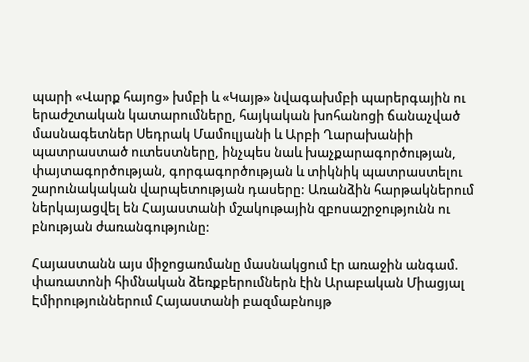պարի «Վարք հայոց» խմբի և «Կայթ» նվագախմբի պարերգային ու երաժշտական կատարումները, հայկական խոհանոցի ճանաչված մասնագետներ Սեդրակ Մամուլյանի և Արբի Ղարախանիի պատրաստած ուտեստները, ինչպես նաև խաչքարագործության, փայտագործության, գորգագործության և տիկնիկ պատրաստելու շարունակական վարպետության դասերը: Առանձին հարթակներում ներկայացվել են Հայաստանի մշակութային զբոսաշրջությունն ու բնության ժառանգությունը:

Հայաստանն այս միջոցառմանը մասնակցում էր առաջին անգամ. փառատոնի հիմնական ձեռքբերումներն էին Արաբական Միացյալ Էմիրություններում Հայաստանի բազմաբնույթ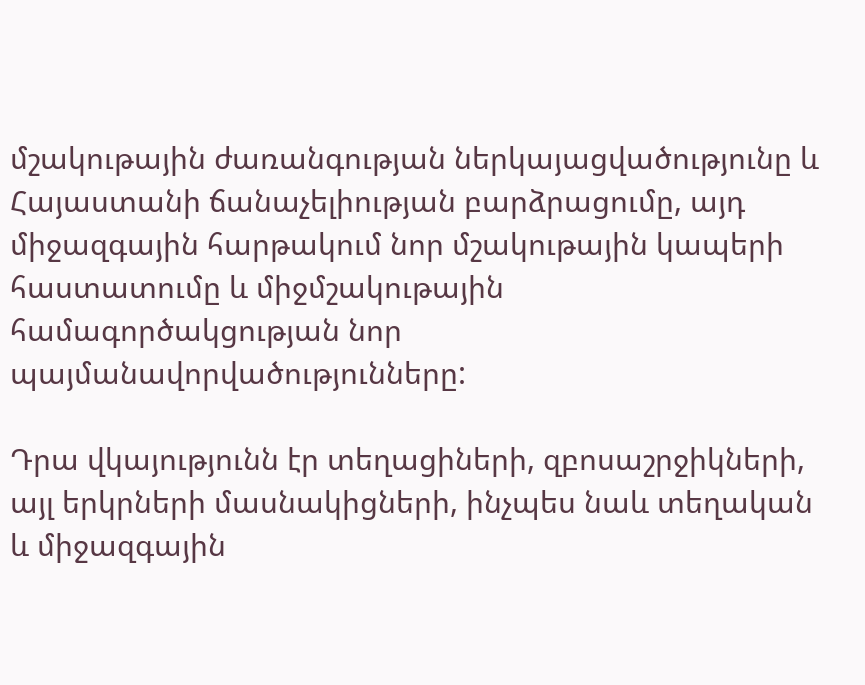մշակութային ժառանգության ներկայացվածությունը և Հայաստանի ճանաչելիության բարձրացումը, այդ միջազգային հարթակում նոր մշակութային կապերի հաստատումը և միջմշակութային համագործակցության նոր պայմանավորվածությունները:

Դրա վկայությունն էր տեղացիների, զբոսաշրջիկների, այլ երկրների մասնակիցների, ինչպես նաև տեղական և միջազգային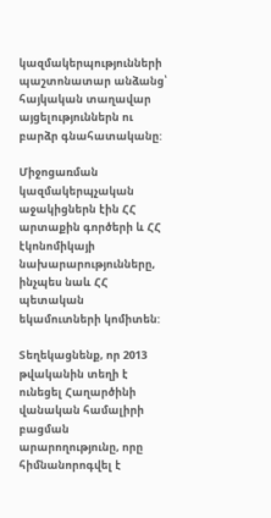կազմակերպությունների պաշտոնատար անձանց՝ հայկական տաղավար այցելություններն ու բարձր գնահատականը:

Միջոցառման կազմակերպչական աջակիցներն էին ՀՀ արտաքին գործերի և ՀՀ էկոնոմիկայի նախարարությունները, ինչպես նաև ՀՀ պետական եկամուտների կոմիտեն:

Տեղեկացնենք, որ 2013 թվականին տեղի է ունեցել Հաղարծինի վանական համալիրի բացման արարողությունը, որը հիմնանորոգվել է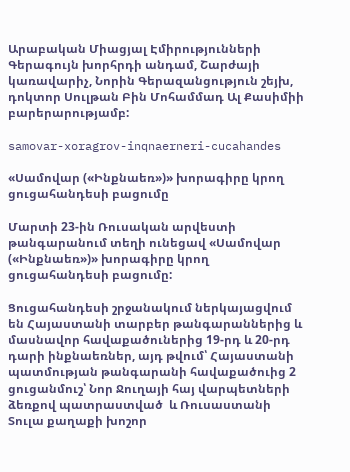Արաբական Միացյալ Էմիրությունների Գերագույն խորհրդի անդամ, Շարժայի կառավարիչ, Նորին Գերազանցություն շեյխ, դոկտոր Սուլթան Բին Մոհամմադ Ալ Քասիմիի բարերարությամբ:

samovar-xoragrov-inqnaerneri-cucahandes

«Սամովար («Ինքնաեռ»)» խորագիրը կրող ցուցահանդեսի բացումը

Մարտի 23-ին Ռուսական արվեստի թանգարանում տեղի ունեցավ «Սամովար («Ինքնաեռ»)» խորագիրը կրող ցուցահանդեսի բացումը:

Ցուցահանդեսի շրջանակում ներկայացվում են Հայաստանի տարբեր թանգարաններից և մասնավոր հավաքածուներից 19-րդ և 20-րդ դարի ինքնաեռներ, այդ թվում՝ Հայաստանի պատմության թանգարանի հավաքածուից 2 ցուցանմուշ՝ Նոր Ջուղայի հայ վարպետների ձեռքով պատրաստված  և Ռուսաստանի Տուլա քաղաքի խոշոր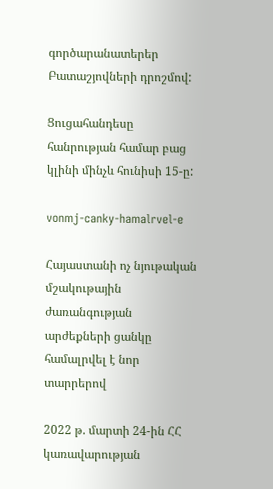գործարանատերեր Բատաշյովների դրոշմով:

Ցուցահանդեսը հանրության համար բաց կլինի մինչև հունիսի 15-ը:

vonmj-canky-hamalrvel-e

Հայաստանի ոչ նյութական մշակութային ժառանգության արժեքների ցանկը համալրվել է նոր տարրերով

2022 թ. մարտի 24-ին ՀՀ կառավարության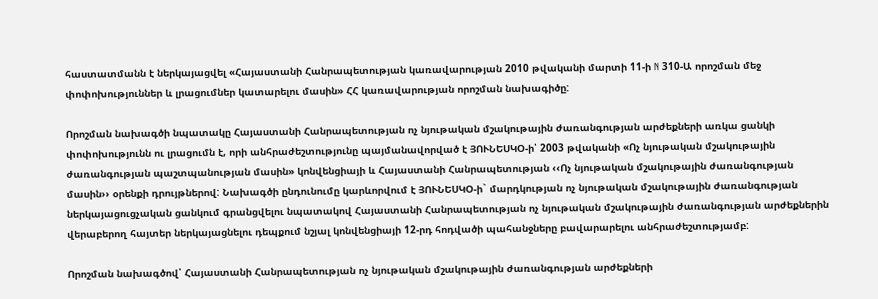հաստատմանն է ներկայացվել «Հայաստանի Հանրապետության կառավարության 2010 թվականի մարտի 11-ի N 310-Ա որոշման մեջ փոփոխություններ և լրացումներ կատարելու մասին» ՀՀ կառավարության որոշման նախագիծը:

Որոշման նախագծի նպատակը Հայաստանի Հանրապետության ոչ նյութական մշակութային ժառանգության արժեքների առկա ցանկի փոփոխությունն ու լրացումն է, որի անհրաժեշտությունը պայմանավորված է ՅՈՒՆԵՍԿՕ-ի՝ 2003 թվականի «Ոչ նյութական մշակութային ժառանգության պաշտպանության մասին» կոնվենցիայի և Հայաստանի Հանրապետության ‹‹Ոչ նյութական մշակութային ժառանգության մասին›› օրենքի դրույթներով: Նախագծի ընդունումը կարևորվում է ՅՈՒՆԵՍԿՕ-ի` մարդկության ոչ նյութական մշակութային ժառանգության ներկայացուցչական ցանկում գրանցվելու նպատակով Հայաստանի Հանրապետության ոչ նյութական մշակութային ժառանգության արժեքներին վերաբերող հայտեր ներկայացնելու դեպքում նշյալ կոնվենցիայի 12-րդ հոդվածի պահանջները բավարարելու անհրաժեշտությամբ:

Որոշման նախագծով՝ Հայաստանի Հանրապետության ոչ նյութական մշակութային ժառանգության արժեքների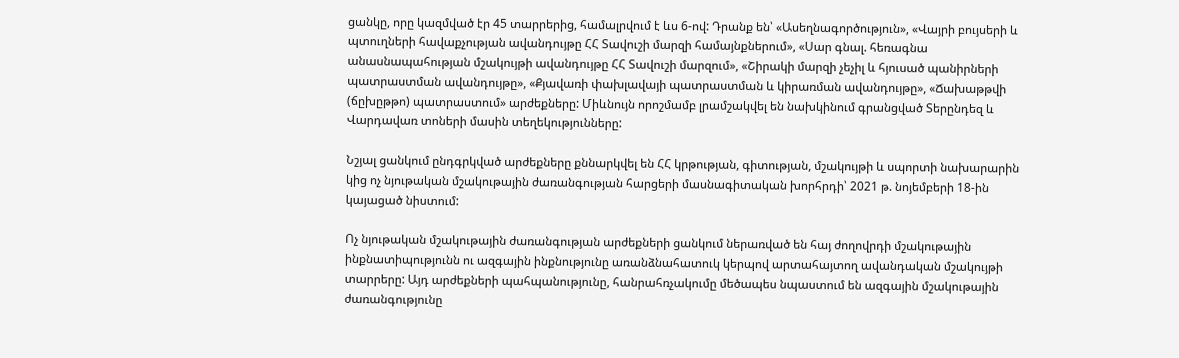ցանկը, որը կազմված էր 45 տարրերից, համալրվում է ևս 6-ով: Դրանք են՝ «Ասեղնագործություն», «Վայրի բույսերի և պտուղների հավաքչության ավանդույթը ՀՀ Տավուշի մարզի համայնքներում», «Սար գնալ. հեռագնա անասնապահության մշակույթի ավանդույթը ՀՀ Տավուշի մարզում», «Շիրակի մարզի չեչիլ և հյուսած պանիրների պատրաստման ավանդույթը», «Քյավառի փախլավայի պատրաստման և կիրառման ավանդույթը», «Ճախաթթվի (ճըխըթթո) պատրաստում» արժեքները: Միևնույն որոշմամբ լրամշակվել են նախկինում գրանցված Տերընդեզ և Վարդավառ տոների մասին տեղեկությունները:

Նշյալ ցանկում ընդգրկված արժեքները քննարկվել են ՀՀ կրթության, գիտության, մշակույթի և սպորտի նախարարին կից ոչ նյութական մշակութային ժառանգության հարցերի մասնագիտական խորհրդի՝ 2021 թ. նոյեմբերի 18-ին կայացած նիստում:

Ոչ նյութական մշակութային ժառանգության արժեքների ցանկում ներառված են հայ ժողովրդի մշակութային ինքնատիպությունն ու ազգային ինքնությունը առանձնահատուկ կերպով արտահայտող ավանդական մշակույթի տարրերը: Այդ արժեքների պահպանությունը, հանրահռչակումը մեծապես նպաստում են ազգային մշակութային ժառանգությունը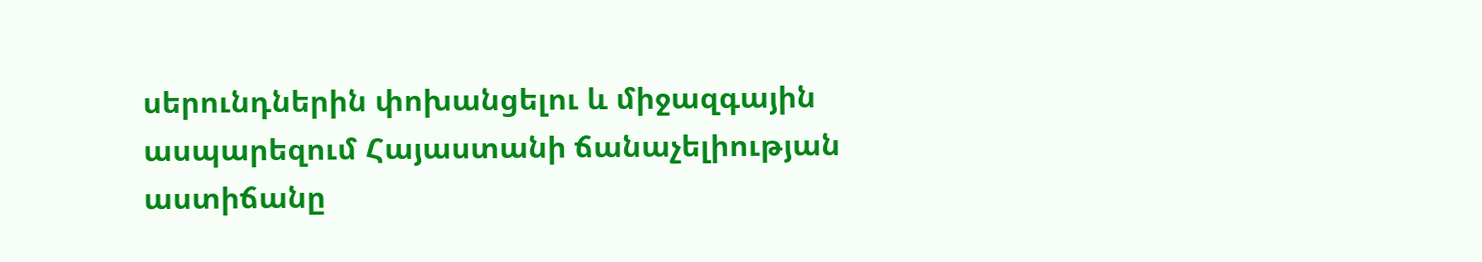սերունդներին փոխանցելու և միջազգային ասպարեզում Հայաստանի ճանաչելիության աստիճանը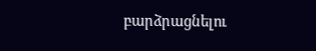բարձրացնելու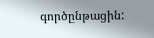գործընթացին: